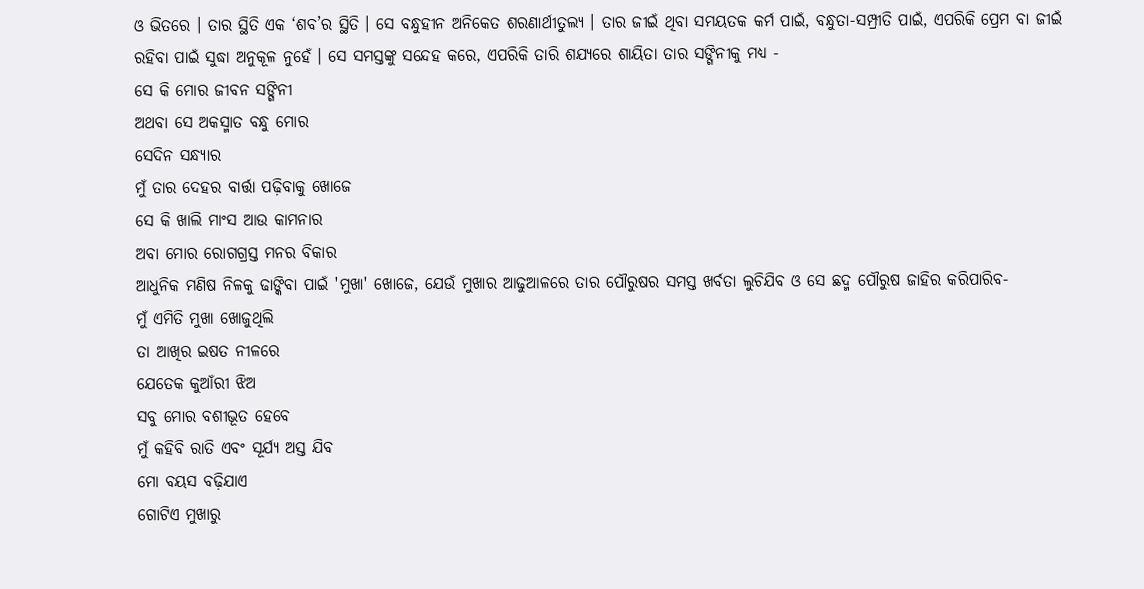ଓ ଭିତରେ । ତାର ସ୍ଥିତି ଏକ ‘ଶବ’ର ସ୍ଥିତି । ସେ ବନ୍ଧୁହୀନ ଅନିକେତ ଶରଣାର୍ଥୀତୁଲ୍ୟ । ତାର ଜୀଇଁ ଥିବା ସମୟତକ କର୍ମ ପାଇଁ, ବନ୍ଧୁତା-ସମ୍ପ୍ରୀତି ପାଇଁ, ଏପରିକି ପ୍ରେମ ବା ଜୀଇଁ ରହିବା ପାଇଁ ସୁଦ୍ଧା ଅନୁକୂଳ ନୁହେଁ । ସେ ସମସ୍ତଙ୍କୁ ସନ୍ଦେହ କରେ, ଏପରିକି ତାରି ଶଯ୍ୟରେ ଶାୟିତା ତାର ସଙ୍ଗିନୀକୁ ମଧ୍ୟ -
ସେ କି ମୋର ଜୀବନ ସଙ୍ଗିନୀ
ଅଥବା ସେ ଅକସ୍ମାତ ବନ୍ଧୁ ମୋର
ସେଦିନ ସନ୍ଧ୍ୟାର
ମୁଁ ତାର ଦେହର ବାର୍ତ୍ତା ପଢ଼ିବାକୁ ଖୋଜେ
ସେ କି ଖାଲି ମାଂସ ଆଉ କାମନାର
ଅବା ମୋର ରୋଗଗ୍ରସ୍ତ ମନର ବିକାର
ଆଧୁନିକ ମଣିଷ ନିଳକୁ ଢାଙ୍କିବା ପାଇଁ 'ମୁଖା' ଖୋଜେ, ଯେଉଁ ମୁଖାର ଆଢୁଆଳରେ ତାର ପୌରୁଷର ସମସ୍ତ ଖର୍ବତା ଲୁଚିଯିବ ଓ ସେ ଛଦ୍ମ ପୌରୁଷ ଜାହିର କରିପାରିବ-
ମୁଁ ଏମିତି ମୁଖା ଖୋଜୁଥିଲି
ତା ଆଖିର ଇଷତ ନୀଳରେ
ଯେତେକ କୁଆଁରୀ ଝିଅ
ସବୁ ମୋର ବଶୀଭୂତ ହେବେ
ମୁଁ କହିବି ରାତି ଏବଂ ସୂର୍ଯ୍ୟ ଅସ୍ତ ଯିବ
ମୋ ବୟସ ବଢ଼ିଯାଏ
ଗୋଟିଏ ମୁଖାରୁ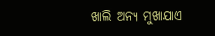ଖାଲି ଅନ୍ୟ ମୁଖାଯାଏ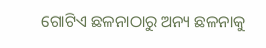ଗୋଟିଏ ଛଳନାଠାରୁ ଅନ୍ୟ ଛଳନାକୁ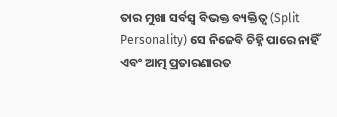ତାର ମୁଖା ସର୍ବସ୍ୱ ବିଭକ୍ତ ବ୍ୟକ୍ତିତ୍ୱ (Split Personality) ସେ ନିଜେବି ଚିହ୍ନି ପାରେ ନାହିଁ ଏବଂ ଆତ୍ମ ପ୍ରତାରଣାରତ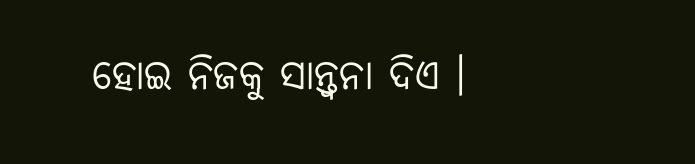ହୋଇ ନିଜକୁ ସାନ୍ତ୍ୱନା ଦିଏ ।